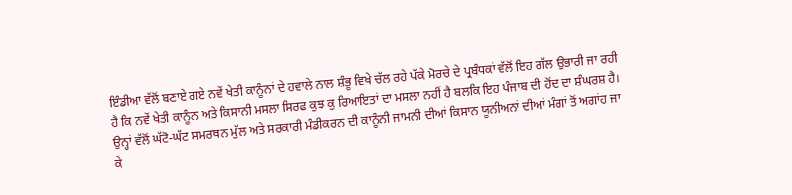ਇੰਡੀਆ ਵੱਲੋਂ ਬਣਾਏ ਗਏ ਨਵੇਂ ਖੇਤੀ ਕਾਨੂੰਨਾਂ ਦੇ ਹਵਾਲੇ ਨਾਲ ਸ਼ੰਭੂ ਵਿਖੇ ਚੱਲ ਰਹੇ ਪੱਕੇ ਮੋਰਚੇ ਦੇ ਪ੍ਰਬੰਧਕਾਂ ਵੱਲੋਂ ਇਹ ਗੱਲ ਉਭਾਰੀ ਜਾ ਰਹੀ ਹੈ ਕਿ ਨਵੇਂ ਖੇਤੀ ਕਾਨੂੰਨ ਅਤੇ ਕਿਸਾਨੀ ਮਸਲਾ ਸਿਰਫ ਕੁਝ ਕੁ ਰਿਆਇਤਾਂ ਦਾ ਮਸਲਾ ਨਹੀਂ ਹੈ ਬਲਕਿ ਇਹ ਪੰਜਾਬ ਦੀ ਹੋਂਦ ਦਾ ਸ਼ੰਘਰਸ਼ ਹੈ। ਉਨ੍ਹਾਂ ਵੱਲੋਂ ਘੱਟੋ-ਘੱਟ ਸਮਰਥਨ ਮੁੱਲ ਅਤੇ ਸਰਕਾਰੀ ਮੰਡੀਕਰਨ ਦੀ ਕਾਨੂੰਨੀ ਜਾਮਨੀ ਦੀਆਂ ਕਿਸਾਨ ਯੂਨੀਅਨਾਂ ਦੀਆਂ ਮੰਗਾਂ ਤੋਂ ਅਗਾਂਹ ਜਾ ਕੇ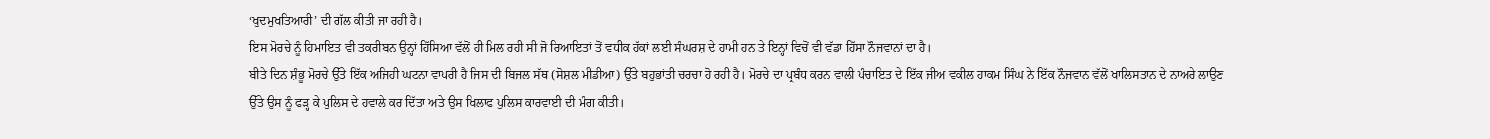‘ਖੁਦਮੁਖਤਿਆਰੀ’ ਦੀ ਗੱਲ ਕੀਤੀ ਜਾ ਰਹੀ ਹੈ।
ਇਸ ਮੋਰਚੇ ਨੂੰ ਹਿਮਾਇਤ ਵੀ ਤਕਰੀਬਨ ਉਨ੍ਹਾਂ ਹਿੱਸਿਆ ਵੱਲੋਂ ਹੀ ਮਿਲ ਰਹੀ ਸੀ ਜੋ ਰਿਆਇਤਾਂ ਤੋਂ ਵਧੀਕ ਹੱਕਾਂ ਲਈ ਸੰਘਰਸ਼ ਦੇ ਹਾਮੀ ਹਨ ਤੇ ਇਨ੍ਹਾਂ ਵਿਚੋਂ ਵੀ ਵੱਡਾ ਹਿੱਸਾ ਨੌਜਵਾਨਾਂ ਦਾ ਹੈ।
ਬੀਤੇ ਦਿਨ ਸ਼ੰਭੂ ਮੋਰਚੇ ਉੱਤੇ ਇੱਕ ਅਜਿਹੀ ਘਟਨਾ ਵਾਪਰੀ ਹੈ ਜਿਸ ਦੀ ਬਿਜਲ ਸੱਥ (ਸੋਸ਼ਲ ਮੀਡੀਆ) ਉੱਤੇ ਬਹੁਭਾਂਤੀ ਚਰਚਾ ਹੋ ਰਹੀ ਹੈ। ਮੋਰਚੇ ਦਾ ਪ੍ਰਬੰਧ ਕਰਨ ਵਾਲੀ ਪੰਚਾਇਤ ਦੇ ਇੱਕ ਜੀਅ ਵਕੀਲ ਹਾਕਮ ਸਿੰਘ ਨੇ ਇੱਕ ਨੌਜਵਾਨ ਵੱਲੋਂ ਖਾਲਿਸਤਾਨ ਦੇ ਨਾਅਰੇ ਲਾਉਣ ਉੱਤੇ ਉਸ ਨੂੰ ਫੜ੍ਹ ਕੇ ਪੁਲਿਸ ਦੇ ਹਵਾਲੇ ਕਰ ਦਿੱਤਾ ਅਤੇ ਉਸ ਖਿਲਾਫ ਪੁਲਿਸ ਕਾਰਵਾਈ ਦੀ ਮੰਗ ਕੀਤੀ।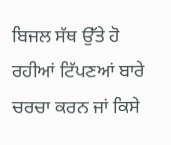ਬਿਜਲ ਸੱਥ ਉੱਤੇ ਹੋ ਰਹੀਆਂ ਟਿੱਪਣਆਂ ਬਾਰੇ ਚਰਚਾ ਕਰਨ ਜਾਂ ਕਿਸੇ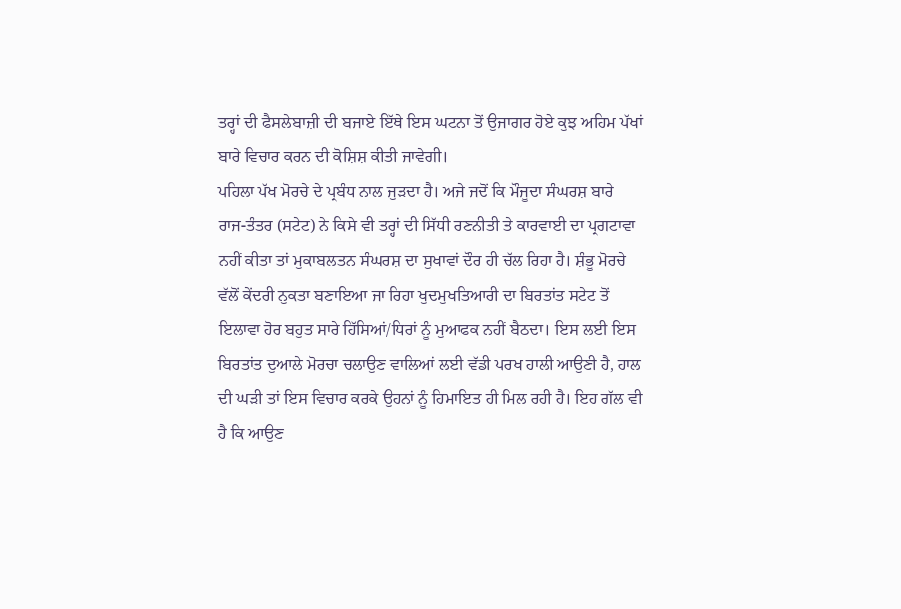ਤਰ੍ਹਾਂ ਦੀ ਫੈਸਲੇਬਾਜ਼ੀ ਦੀ ਬਜਾਏ ਇੱਥੇ ਇਸ ਘਟਨਾ ਤੋਂ ਉਜਾਗਰ ਹੋਏ ਕੁਝ ਅਹਿਮ ਪੱਖਾਂ ਬਾਰੇ ਵਿਚਾਰ ਕਰਨ ਦੀ ਕੋਸ਼ਿਸ਼ ਕੀਤੀ ਜਾਵੇਗੀ।
ਪਹਿਲਾ ਪੱਖ ਮੋਰਚੇ ਦੇ ਪ੍ਰਬੰਧ ਨਾਲ ਜੁੜਦਾ ਹੈ। ਅਜੇ ਜਦੋਂ ਕਿ ਮੌਜੂਦਾ ਸੰਘਰਸ਼ ਬਾਰੇ ਰਾਜ-ਤੰਤਰ (ਸਟੇਟ) ਨੇ ਕਿਸੇ ਵੀ ਤਰ੍ਹਾਂ ਦੀ ਸਿੱਧੀ ਰਣਨੀਤੀ ਤੇ ਕਾਰਵਾਈ ਦਾ ਪ੍ਰਗਟਾਵਾ ਨਹੀਂ ਕੀਤਾ ਤਾਂ ਮੁਕਾਬਲਤਨ ਸੰਘਰਸ਼ ਦਾ ਸੁਖਾਵਾਂ ਦੌਰ ਹੀ ਚੱਲ ਰਿਹਾ ਹੈ। ਸ਼ੰਭੂ ਮੋਰਚੇ ਵੱਲੋਂ ਕੇਂਦਰੀ ਨੁਕਤਾ ਬਣਾਇਆ ਜਾ ਰਿਹਾ ਖੁਦਮੁਖਤਿਆਰੀ ਦਾ ਬਿਰਤਾਂਤ ਸਟੇਟ ਤੋਂ ਇਲਾਵਾ ਹੋਰ ਬਹੁਤ ਸਾਰੇ ਹਿੱਸਿਆਂ/ਧਿਰਾਂ ਨੂੰ ਮੁਆਫਕ ਨਹੀਂ ਬੈਠਦਾ। ਇਸ ਲਈ ਇਸ ਬਿਰਤਾਂਤ ਦੁਆਲੇ ਮੋਰਚਾ ਚਲਾਉਣ ਵਾਲਿਆਂ ਲਈ ਵੱਡੀ ਪਰਖ ਹਾਲੀ ਆਉਣੀ ਹੈ, ਹਾਲ ਦੀ ਘੜੀ ਤਾਂ ਇਸ ਵਿਚਾਰ ਕਰਕੇ ਉਹਨਾਂ ਨੂੰ ਹਿਮਾਇਤ ਹੀ ਮਿਲ ਰਹੀ ਹੈ। ਇਹ ਗੱਲ ਵੀ ਹੈ ਕਿ ਆਉਣ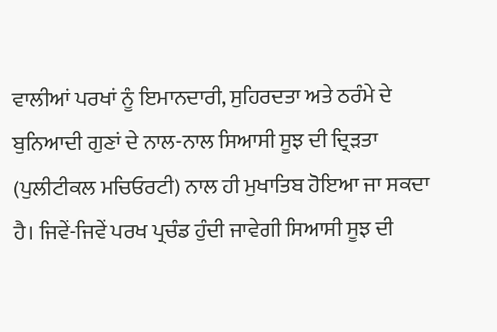ਵਾਲੀਆਂ ਪਰਖਾਂ ਨੂੰ ਇਮਾਨਦਾਰੀ, ਸੁਹਿਰਦਤਾ ਅਤੇ ਠਰੰਮੇ ਦੇ ਬੁਨਿਆਦੀ ਗੁਣਾਂ ਦੇ ਨਾਲ-ਨਾਲ ਸਿਆਸੀ ਸੂਝ ਦੀ ਦ੍ਰਿੜਤਾ (ਪੁਲੀਟੀਕਲ ਮਚਿਓਰਟੀ) ਨਾਲ ਹੀ ਮੁਖਾਤਿਬ ਹੋਇਆ ਜਾ ਸਕਦਾ ਹੈ। ਜਿਵੇਂ-ਜਿਵੇਂ ਪਰਖ ਪ੍ਰਚੰਡ ਹੁੰਦੀ ਜਾਵੇਗੀ ਸਿਆਸੀ ਸੂਝ ਦੀ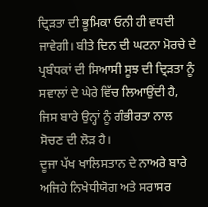ਦ੍ਰਿੜਤਾ ਦੀ ਭੂਮਿਕਾ ਓਨੀ ਹੀ ਵਧਦੀ ਜਾਵੇਗੀ। ਬੀਤੇ ਦਿਨ ਦੀ ਘਟਨਾ ਮੋਰਚੇ ਦੇ ਪ੍ਰਬੰਧਕਾਂ ਦੀ ਸਿਆਸੀ ਸੂਝ ਦੀ ਦ੍ਰਿੜਤਾ ਨੂੰ ਸਵਾਲਾਂ ਦੇ ਘੇਰੇ ਵਿੱਚ ਲਿਆਉਂਦੀ ਹੈ, ਜਿਸ ਬਾਰੇ ਉਨ੍ਹਾਂ ਨੂੰ ਗੰਭੀਰਤਾ ਨਾਲ ਸੋਚਣ ਦੀ ਲੋੜ ਹੈ।
ਦੂਜਾ ਪੱਖ ਖਾਲਿਸਤਾਨ ਦੇ ਨਾਅਰੇ ਬਾਰੇ ਅਜਿਹੇ ਨਿਖੇਧੀਯੋਗ ਅਤੇ ਸਰਾਸਰ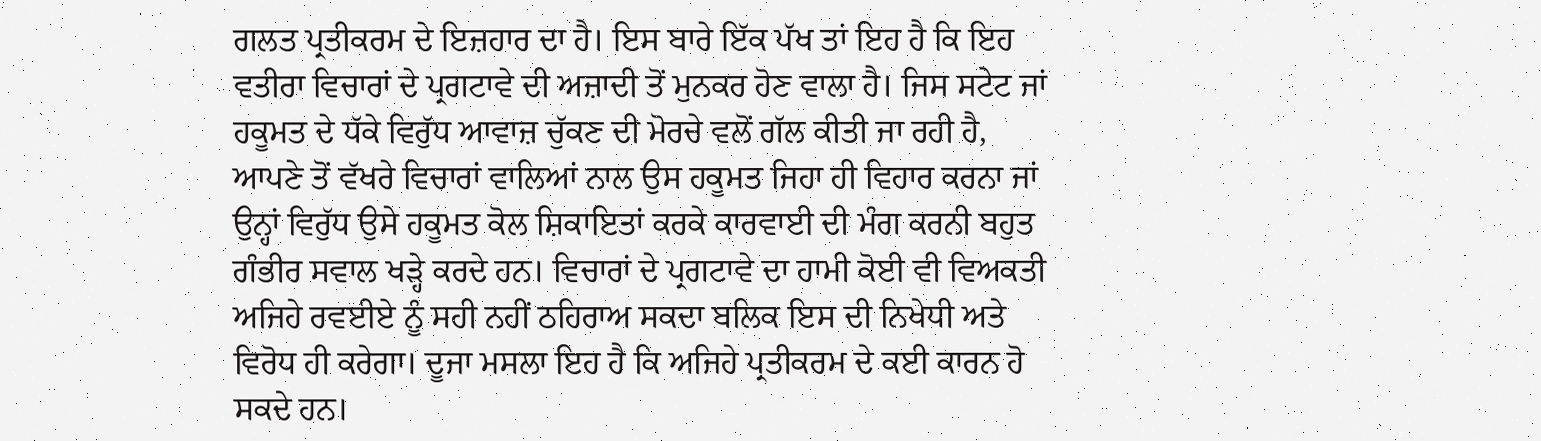ਗਲਤ ਪ੍ਰਤੀਕਰਮ ਦੇ ਇਜ਼ਹਾਰ ਦਾ ਹੈ। ਇਸ ਬਾਰੇ ਇੱਕ ਪੱਖ ਤਾਂ ਇਹ ਹੈ ਕਿ ਇਹ ਵਤੀਰਾ ਵਿਚਾਰਾਂ ਦੇ ਪ੍ਰਗਟਾਵੇ ਦੀ ਅਜ਼ਾਦੀ ਤੋਂ ਮੁਨਕਰ ਹੋਣ ਵਾਲਾ ਹੈ। ਜਿਸ ਸਟੇਟ ਜਾਂ ਹਕੂਮਤ ਦੇ ਧੱਕੇ ਵਿਰੁੱਧ ਆਵਾਜ਼ ਚੁੱਕਣ ਦੀ ਮੋਰਚੇ ਵਲੋਂ ਗੱਲ ਕੀਤੀ ਜਾ ਰਹੀ ਹੈ, ਆਪਣੇ ਤੋਂ ਵੱਖਰੇ ਵਿਚਾਰਾਂ ਵਾਲਿਆਂ ਨਾਲ ਉਸ ਹਕੂਮਤ ਜਿਹਾ ਹੀ ਵਿਹਾਰ ਕਰਨਾ ਜਾਂ ਉਨ੍ਹਾਂ ਵਿਰੁੱਧ ਉਸੇ ਹਕੂਮਤ ਕੋਲ ਸ਼ਿਕਾਇਤਾਂ ਕਰਕੇ ਕਾਰਵਾਈ ਦੀ ਮੰਗ ਕਰਨੀ ਬਹੁਤ ਗੰਭੀਰ ਸਵਾਲ ਖੜ੍ਹੇ ਕਰਦੇ ਹਨ। ਵਿਚਾਰਾਂ ਦੇ ਪ੍ਰਗਟਾਵੇ ਦਾ ਹਾਮੀ ਕੋਈ ਵੀ ਵਿਅਕਤੀ ਅਜਿਹੇ ਰਵਈਏ ਨੂੰ ਸਹੀ ਨਹੀਂ ਠਹਿਰਾਅ ਸਕਦਾ ਬਲਿਕ ਇਸ ਦੀ ਨਿਖੇਧੀ ਅਤੇ ਵਿਰੋਧ ਹੀ ਕਰੇਗਾ। ਦੂਜਾ ਮਸਲਾ ਇਹ ਹੈ ਕਿ ਅਜਿਹੇ ਪ੍ਰਤੀਕਰਮ ਦੇ ਕਈ ਕਾਰਨ ਹੋ ਸਕਦੇ ਹਨ।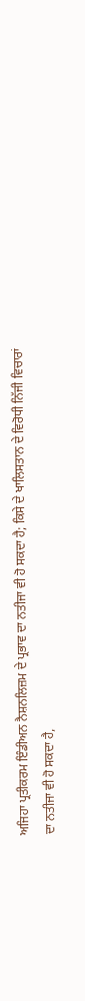ਅਜਿਹਾ ਪ੍ਰਤੀਕਰਮ ਇੰਡੀਅਨ ਨੈਸ਼ਨਲਿਜ਼ਮ ਦੇ ਪ੍ਰਭਾਵ ਦਾ ਨਤੀਜਾ ਵੀ ਹੋ ਸਕਦਾ ਹੈ; ਕਿਸੇ ਦੇ ਖਾਲਿਸਤਾਨ ਦੇ ਵਿਰੋਧੀ ਨਿੱਜੀ ਵਿਚਾਰਾਂ ਦਾ ਨਤੀਜਾ ਵੀ ਹੋ ਸਕਦਾ ਹੈ,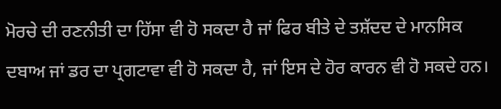ਮੋਰਚੇ ਦੀ ਰਣਨੀਤੀ ਦਾ ਹਿੱਸਾ ਵੀ ਹੋ ਸਕਦਾ ਹੈ ਜਾਂ ਫਿਰ ਬੀਤੇ ਦੇ ਤਸ਼ੱਦਦ ਦੇ ਮਾਨਸਿਕ ਦਬਾਅ ਜਾਂ ਡਰ ਦਾ ਪ੍ਰਗਟਾਵਾ ਵੀ ਹੋ ਸਕਦਾ ਹੈ, ਜਾਂ ਇਸ ਦੇ ਹੋਰ ਕਾਰਨ ਵੀ ਹੋ ਸਕਦੇ ਹਨ।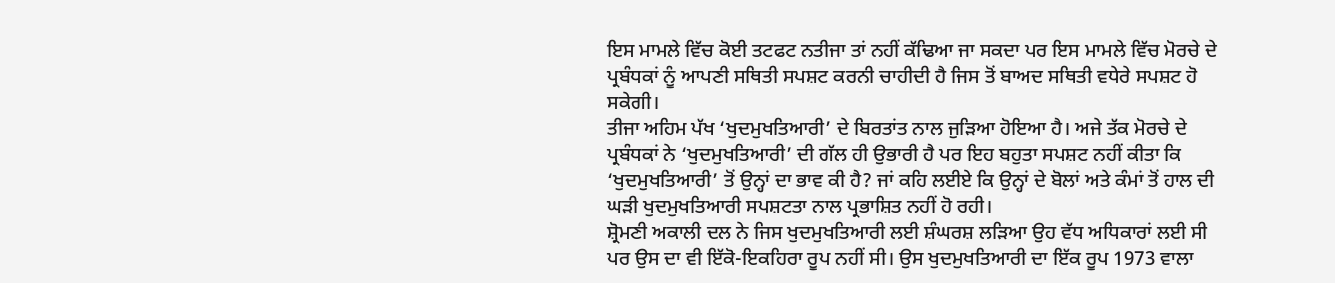ਇਸ ਮਾਮਲੇ ਵਿੱਚ ਕੋਈ ਤਟਫਟ ਨਤੀਜਾ ਤਾਂ ਨਹੀਂ ਕੱਢਿਆ ਜਾ ਸਕਦਾ ਪਰ ਇਸ ਮਾਮਲੇ ਵਿੱਚ ਮੋਰਚੇ ਦੇ ਪ੍ਰਬੰਧਕਾਂ ਨੂੰ ਆਪਣੀ ਸਥਿਤੀ ਸਪਸ਼ਟ ਕਰਨੀ ਚਾਹੀਦੀ ਹੈ ਜਿਸ ਤੋਂ ਬਾਅਦ ਸਥਿਤੀ ਵਧੇਰੇ ਸਪਸ਼ਟ ਹੋ ਸਕੇਗੀ।
ਤੀਜਾ ਅਹਿਮ ਪੱਖ ‘ਖੁਦਮੁਖਤਿਆਰੀ’ ਦੇ ਬਿਰਤਾਂਤ ਨਾਲ ਜੁੜਿਆ ਹੋਇਆ ਹੈ। ਅਜੇ ਤੱਕ ਮੋਰਚੇ ਦੇ ਪ੍ਰਬੰਧਕਾਂ ਨੇ ‘ਖੁਦਮੁਖਤਿਆਰੀ’ ਦੀ ਗੱਲ ਹੀ ਉਭਾਰੀ ਹੈ ਪਰ ਇਹ ਬਹੁਤਾ ਸਪਸ਼ਟ ਨਹੀਂ ਕੀਤਾ ਕਿ ‘ਖੁਦਮੁਖਤਿਆਰੀ’ ਤੋਂ ਉਨ੍ਹਾਂ ਦਾ ਭਾਵ ਕੀ ਹੈ? ਜਾਂ ਕਹਿ ਲਈਏ ਕਿ ਉਨ੍ਹਾਂ ਦੇ ਬੋਲਾਂ ਅਤੇ ਕੰਮਾਂ ਤੋਂ ਹਾਲ ਦੀ ਘੜੀ ਖੁਦਮੁਖਤਿਆਰੀ ਸਪਸ਼ਟਤਾ ਨਾਲ ਪ੍ਰਭਾਸ਼ਿਤ ਨਹੀਂ ਹੋ ਰਹੀ।
ਸ਼੍ਰੋਮਣੀ ਅਕਾਲੀ ਦਲ ਨੇ ਜਿਸ ਖੁਦਮੁਖਤਿਆਰੀ ਲਈ ਸ਼ੰਘਰਸ਼ ਲੜਿਆ ਉਹ ਵੱਧ ਅਧਿਕਾਰਾਂ ਲਈ ਸੀ ਪਰ ਉਸ ਦਾ ਵੀ ਇੱਕੋ-ਇਕਹਿਰਾ ਰੂਪ ਨਹੀਂ ਸੀ। ਉਸ ਖੁਦਮੁਖਤਿਆਰੀ ਦਾ ਇੱਕ ਰੂਪ 1973 ਵਾਲਾ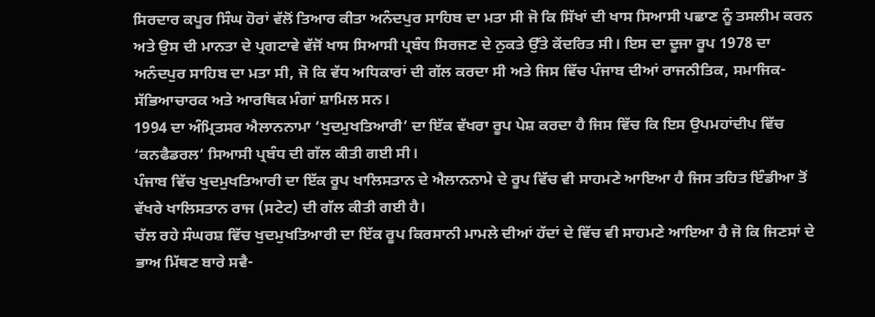ਸਿਰਦਾਰ ਕਪੂਰ ਸਿੰਘ ਹੋਰਾਂ ਵੱਲੋਂ ਤਿਆਰ ਕੀਤਾ ਅਨੰਦਪੁਰ ਸਾਹਿਬ ਦਾ ਮਤਾ ਸੀ ਜੋ ਕਿ ਸਿੱਖਾਂ ਦੀ ਖਾਸ ਸਿਆਸੀ ਪਛਾਣ ਨੂੰ ਤਸਲੀਮ ਕਰਨ ਅਤੇ ਉਸ ਦੀ ਮਾਨਤਾ ਦੇ ਪ੍ਰਗਟਾਵੇ ਵੱਜੋਂ ਖਾਸ ਸਿਆਸੀ ਪ੍ਰਬੰਧ ਸਿਰਜਣ ਦੇ ਨੁਕਤੇ ਉੱਤੇ ਕੇਂਦਰਿਤ ਸੀ। ਇਸ ਦਾ ਦੂਜਾ ਰੂਪ 1978 ਦਾ ਅਨੰਦਪੁਰ ਸਾਹਿਬ ਦਾ ਮਤਾ ਸੀ, ਜੋ ਕਿ ਵੱਧ ਅਧਿਕਾਰਾਂ ਦੀ ਗੱਲ ਕਰਦਾ ਸੀ ਅਤੇ ਜਿਸ ਵਿੱਚ ਪੰਜਾਬ ਦੀਆਂ ਰਾਜਨੀਤਿਕ, ਸਮਾਜਿਕ-ਸੱਭਿਆਚਾਰਕ ਅਤੇ ਆਰਥਿਕ ਮੰਗਾਂ ਸ਼ਾਮਿਲ ਸਨ।
1994 ਦਾ ਅੰਮ੍ਰਿਤਸਰ ਐਲਾਨਨਾਮਾ ‘ਖੁਦਮੁਖਤਿਆਰੀ’ ਦਾ ਇੱਕ ਵੱਖਰਾ ਰੂਪ ਪੇਸ਼ ਕਰਦਾ ਹੈ ਜਿਸ ਵਿੱਚ ਕਿ ਇਸ ਉਪਮਹਾਂਦੀਪ ਵਿੱਚ ‘ਕਨਫੈਡਰਲ’ ਸਿਆਸੀ ਪ੍ਰਬੰਧ ਦੀ ਗੱਲ ਕੀਤੀ ਗਈ ਸੀ।
ਪੰਜਾਬ ਵਿੱਚ ਖੁਦਮੁਖਤਿਆਰੀ ਦਾ ਇੱਕ ਰੂਪ ਖਾਲਿਸਤਾਨ ਦੇ ਐਲਾਨਨਾਮੇ ਦੇ ਰੂਪ ਵਿੱਚ ਵੀ ਸਾਹਮਣੇ ਆਇਆ ਹੈ ਜਿਸ ਤਹਿਤ ਇੰਡੀਆ ਤੋਂ ਵੱਖਰੇ ਖਾਲਿਸਤਾਨ ਰਾਜ (ਸਟੇਟ) ਦੀ ਗੱਲ ਕੀਤੀ ਗਈ ਹੈ।
ਚੱਲ ਰਹੇ ਸੰਘਰਸ਼ ਵਿੱਚ ਖੁਦਮੁਖਤਿਆਰੀ ਦਾ ਇੱਕ ਰੂਪ ਕਿਰਸਾਨੀ ਮਾਮਲੇ ਦੀਆਂ ਹੱਦਾਂ ਦੇ ਵਿੱਚ ਵੀ ਸਾਹਮਣੇ ਆਇਆ ਹੈ ਜੋ ਕਿ ਜਿਣਸਾਂ ਦੇ ਭਾਅ ਮਿੱਥਣ ਬਾਰੇ ਸਵੈ-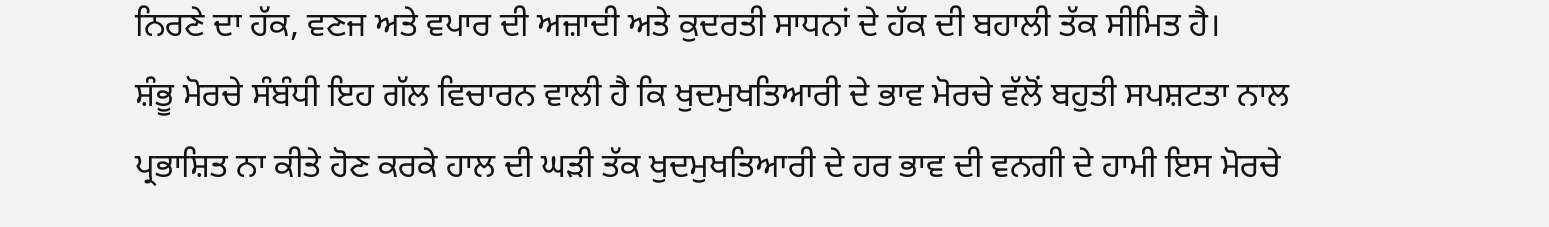ਨਿਰਣੇ ਦਾ ਹੱਕ, ਵਣਜ ਅਤੇ ਵਪਾਰ ਦੀ ਅਜ਼ਾਦੀ ਅਤੇ ਕੁਦਰਤੀ ਸਾਧਨਾਂ ਦੇ ਹੱਕ ਦੀ ਬਹਾਲੀ ਤੱਕ ਸੀਮਿਤ ਹੈ।
ਸ਼ੰਭੂ ਮੋਰਚੇ ਸੰਬੰਧੀ ਇਹ ਗੱਲ ਵਿਚਾਰਨ ਵਾਲੀ ਹੈ ਕਿ ਖੁਦਮੁਖਤਿਆਰੀ ਦੇ ਭਾਵ ਮੋਰਚੇ ਵੱਲੋਂ ਬਹੁਤੀ ਸਪਸ਼ਟਤਾ ਨਾਲ ਪ੍ਰਭਾਸ਼ਿਤ ਨਾ ਕੀਤੇ ਹੋਣ ਕਰਕੇ ਹਾਲ ਦੀ ਘੜੀ ਤੱਕ ਖੁਦਮੁਖਤਿਆਰੀ ਦੇ ਹਰ ਭਾਵ ਦੀ ਵਨਗੀ ਦੇ ਹਾਮੀ ਇਸ ਮੋਰਚੇ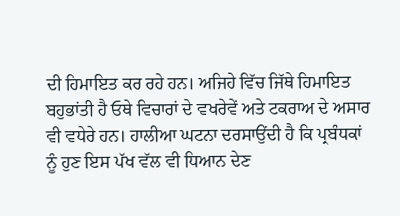ਦੀ ਹਿਮਾਇਤ ਕਰ ਰਹੇ ਹਨ। ਅਜਿਹੇ ਵਿੱਚ ਜਿੱਥੇ ਹਿਮਾਇਤ ਬਹੁਭਾਂਤੀ ਹੈ ਓਥੇ ਵਿਚਾਰਾਂ ਦੇ ਵਖਰੇਵੇਂ ਅਤੇ ਟਕਰਾਅ ਦੇ ਅਸਾਰ ਵੀ ਵਧੇਰੇ ਹਨ। ਹਾਲੀਆ ਘਟਨਾ ਦਰਸਾਉਂਦੀ ਹੈ ਕਿ ਪ੍ਰਬੰਧਕਾਂ ਨੂੰ ਹੁਣ ਇਸ ਪੱਖ ਵੱਲ ਵੀ ਧਿਆਨ ਦੇਣ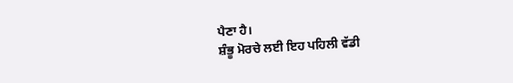ਪੈਣਾ ਹੈ।
ਸ਼ੰਭੂ ਮੋਰਚੇ ਲਈ ਇਹ ਪਹਿਲੀ ਵੱਡੀ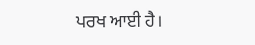ਪਰਖ ਆਈ ਹੈ।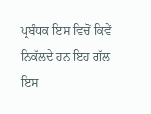ਪ੍ਰਬੰਧਕ ਇਸ ਵਿਚੋਂ ਕਿਵੇਂ ਨਿਕੱਲਦੇ ਹਨ ਇਹ ਗੱਲ ਇਸ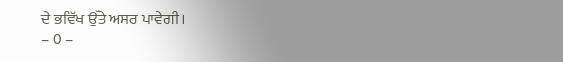ਦੇ ਭਵਿੱਖ ਉੱਤੇ ਅਸਰ ਪਾਵੇਗੀ।
– 0 –